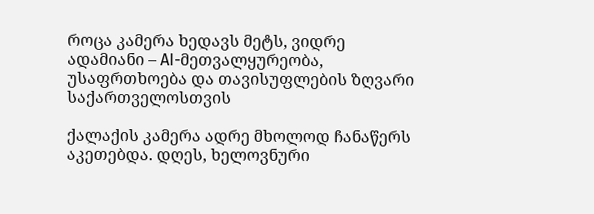როცა კამერა ხედავს მეტს, ვიდრე ადამიანი – AI-მეთვალყურეობა, უსაფრთხოება და თავისუფლების ზღვარი საქართველოსთვის

ქალაქის კამერა ადრე მხოლოდ ჩანაწერს აკეთებდა. დღეს, ხელოვნური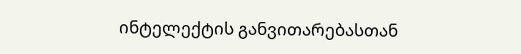ინტელექტის განვითარებასთან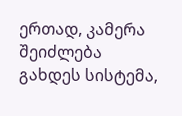ერთად, კამერა შეიძლება გახდეს სისტემა,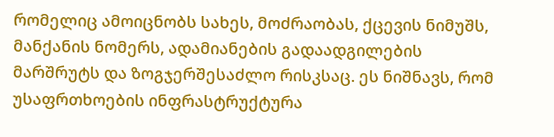რომელიც ამოიცნობს სახეს, მოძრაობას, ქცევის ნიმუშს, მანქანის ნომერს, ადამიანების გადაადგილების მარშრუტს და ზოგჯერშესაძლო რისკსაც. ეს ნიშნავს, რომ უსაფრთხოების ინფრასტრუქტურა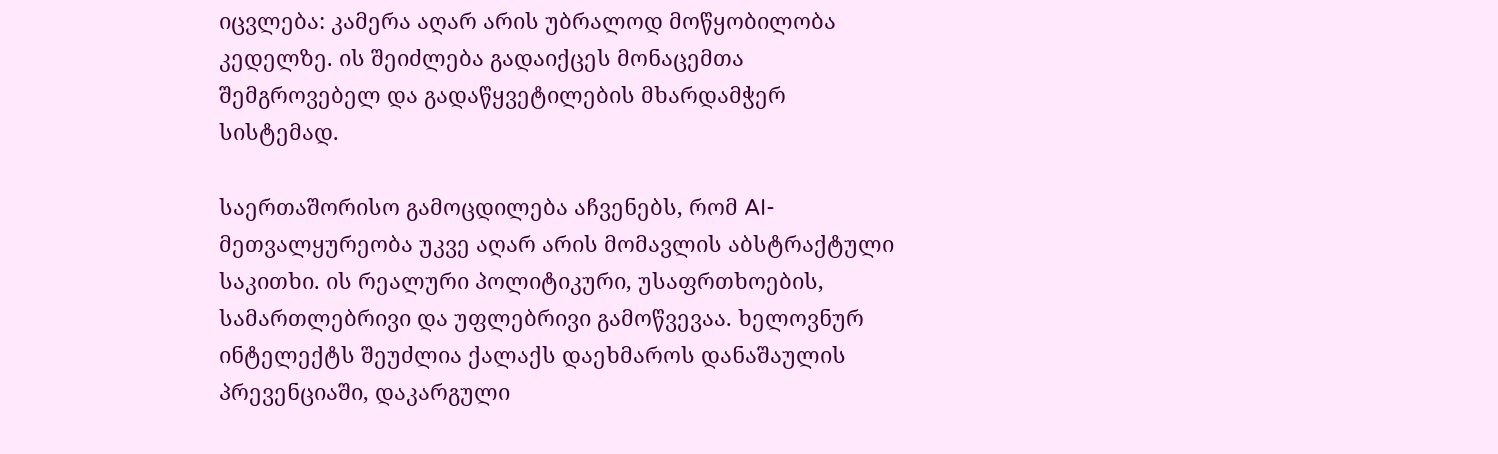იცვლება: კამერა აღარ არის უბრალოდ მოწყობილობა კედელზე. ის შეიძლება გადაიქცეს მონაცემთა შემგროვებელ და გადაწყვეტილების მხარდამჭერ სისტემად.

საერთაშორისო გამოცდილება აჩვენებს, რომ AI-მეთვალყურეობა უკვე აღარ არის მომავლის აბსტრაქტული საკითხი. ის რეალური პოლიტიკური, უსაფრთხოების, სამართლებრივი და უფლებრივი გამოწვევაა. ხელოვნურ ინტელექტს შეუძლია ქალაქს დაეხმაროს დანაშაულის პრევენციაში, დაკარგული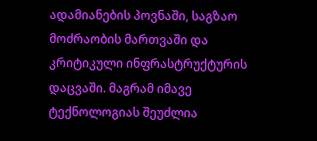ადამიანების პოვნაში, საგზაო მოძრაობის მართვაში და კრიტიკული ინფრასტრუქტურის დაცვაში. მაგრამ იმავე ტექნოლოგიას შეუძლია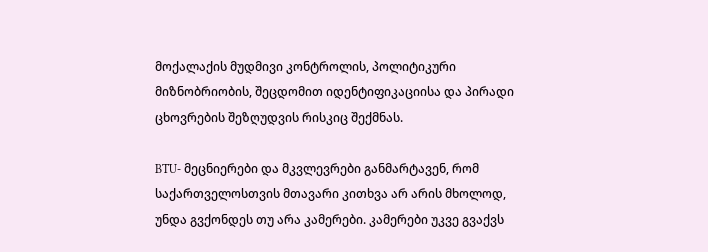მოქალაქის მუდმივი კონტროლის, პოლიტიკური მიზნობრიობის, შეცდომით იდენტიფიკაციისა და პირადი ცხოვრების შეზღუდვის რისკიც შექმნას.

BTU- მეცნიერები და მკვლევრები განმარტავენ, რომ საქართველოსთვის მთავარი კითხვა არ არის მხოლოდ, უნდა გვქონდეს თუ არა კამერები. კამერები უკვე გვაქვს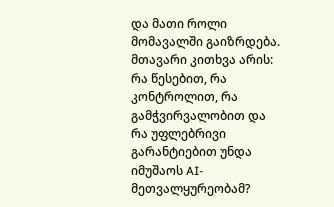და მათი როლი მომავალში გაიზრდება. მთავარი კითხვა არის: რა წესებით, რა კონტროლით, რა გამჭვირვალობით და რა უფლებრივი გარანტიებით უნდა იმუშაოს AI-მეთვალყურეობამ?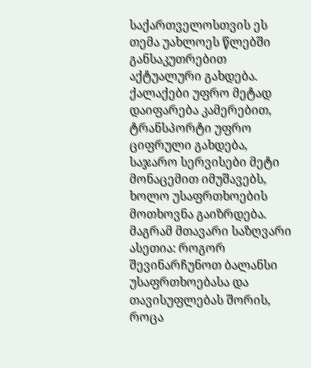საქართველოსთვის ეს თემა უახლოეს წლებში განსაკუთრებით აქტუალური გახდება. ქალაქები უფრო მეტად დაიფარება კამერებით, ტრანსპორტი უფრო ციფრული გახდება, საჯარო სერვისები მეტი მონაცემით იმუშავებს, ხოლო უსაფრთხოების მოთხოვნა გაიზრდება. მაგრამ მთავარი საზღვარი ასეთია: როგორ შევინარჩუნოთ ბალანსი უსაფრთხოებასა და თავისუფლებას შორის, როცა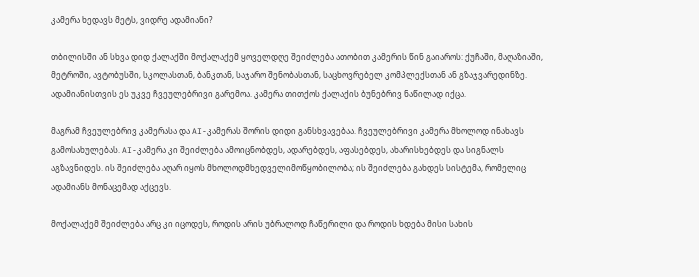კამერა ხედავს მეტს, ვიდრე ადამიანი?

თბილისში ან სხვა დიდ ქალაქში მოქალაქემ ყოველდღე შეიძლება ათობით კამერის წინ გაიაროს: ქუჩაში, მაღაზიაში, მეტროში, ავტობუსში, სკოლასთან, ბანკთან, საჯარო შენობასთან, საცხოვრებელ კომპლექსთან ან გზაჯვარედინზე. ადამიანისთვის ეს უკვე ჩვეულებრივი გარემოა. კამერა თითქოს ქალაქის ბუნებრივ ნაწილად იქცა.

მაგრამ ჩვეულებრივ კამერასა და AI-კამერას შორის დიდი განსხვავებაა. ჩვეულებრივი კამერა მხოლოდ ინახავს გამოსახულებას. AI-კამერა კი შეიძლება ამოიცნობდეს, ადარებდეს, აფასებდეს, ახარისხებდეს და სიგნალს აგზავნიდეს. ის შეიძლება აღარ იყოს მხოლოდმხედველიმოწყობილობა; ის შეიძლება გახდეს სისტემა, რომელიც ადამიანს მონაცემად აქცევს.

მოქალაქემ შეიძლება არც კი იცოდეს, როდის არის უბრალოდ ჩაწერილი და როდის ხდება მისი სახის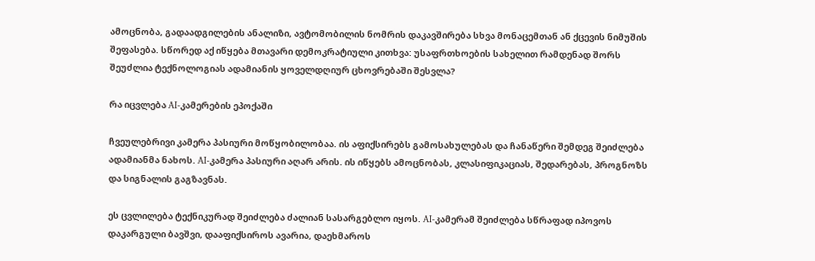ამოცნობა, გადაადგილების ანალიზი, ავტომობილის ნომრის დაკავშირება სხვა მონაცემთან ან ქცევის ნიმუშის შეფასება. სწორედ აქ იწყება მთავარი დემოკრატიული კითხვა: უსაფრთხოების სახელით რამდენად შორს შეუძლია ტექნოლოგიას ადამიანის ყოველდღიურ ცხოვრებაში შესვლა?

რა იცვლება AI-კამერების ეპოქაში

ჩვეულებრივი კამერა პასიური მოწყობილობაა. ის აფიქსირებს გამოსახულებას და ჩანაწერი შემდეგ შეიძლება ადამიანმა ნახოს. AI-კამერა პასიური აღარ არის. ის იწყებს ამოცნობას, კლასიფიკაციას, შედარებას, პროგნოზს და სიგნალის გაგზავნას.

ეს ცვლილება ტექნიკურად შეიძლება ძალიან სასარგებლო იყოს. AI-კამერამ შეიძლება სწრაფად იპოვოს დაკარგული ბავშვი, დააფიქსიროს ავარია, დაეხმაროს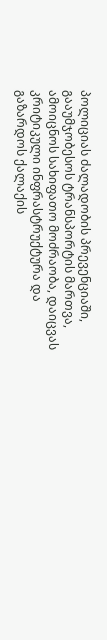პოლიციას ძალადობის პრევენციაში, გააუმჯობესოს ტრანსპორტის მართვა, ამოიცნოს სახიფათო მოძრაობა, დაიცვას კრიტიკული ინფრასტრუქტურა და გაზარდოს ქალაქის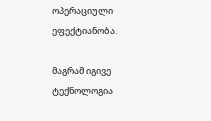ოპერაციული ეფექტიანობა.

მაგრამ იგივე ტექნოლოგია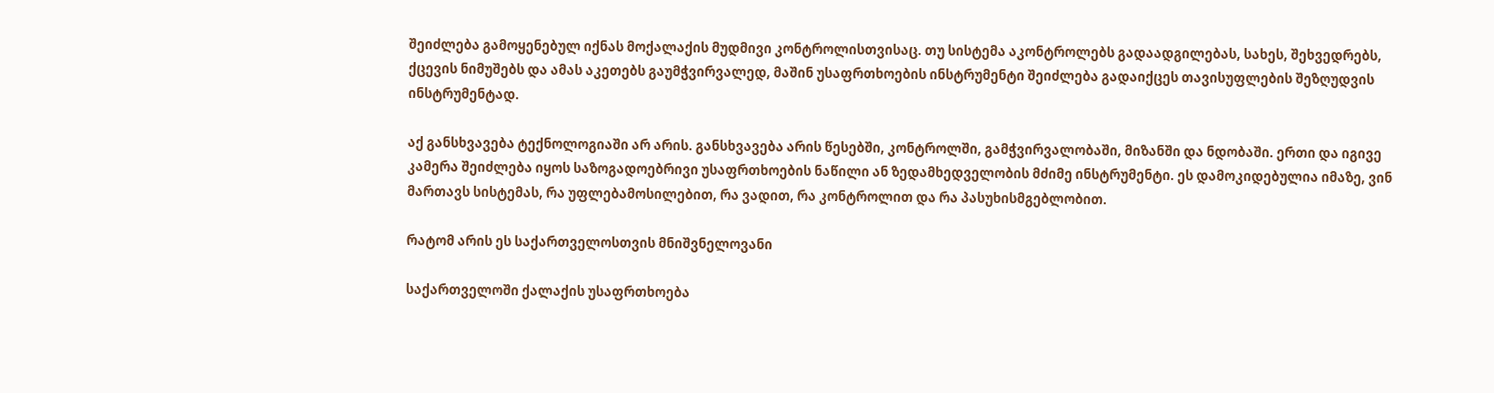შეიძლება გამოყენებულ იქნას მოქალაქის მუდმივი კონტროლისთვისაც. თუ სისტემა აკონტროლებს გადაადგილებას, სახეს, შეხვედრებს, ქცევის ნიმუშებს და ამას აკეთებს გაუმჭვირვალედ, მაშინ უსაფრთხოების ინსტრუმენტი შეიძლება გადაიქცეს თავისუფლების შეზღუდვის ინსტრუმენტად.

აქ განსხვავება ტექნოლოგიაში არ არის. განსხვავება არის წესებში, კონტროლში, გამჭვირვალობაში, მიზანში და ნდობაში. ერთი და იგივე კამერა შეიძლება იყოს საზოგადოებრივი უსაფრთხოების ნაწილი ან ზედამხედველობის მძიმე ინსტრუმენტი. ეს დამოკიდებულია იმაზე, ვინ მართავს სისტემას, რა უფლებამოსილებით, რა ვადით, რა კონტროლით და რა პასუხისმგებლობით.

რატომ არის ეს საქართველოსთვის მნიშვნელოვანი

საქართველოში ქალაქის უსაფრთხოება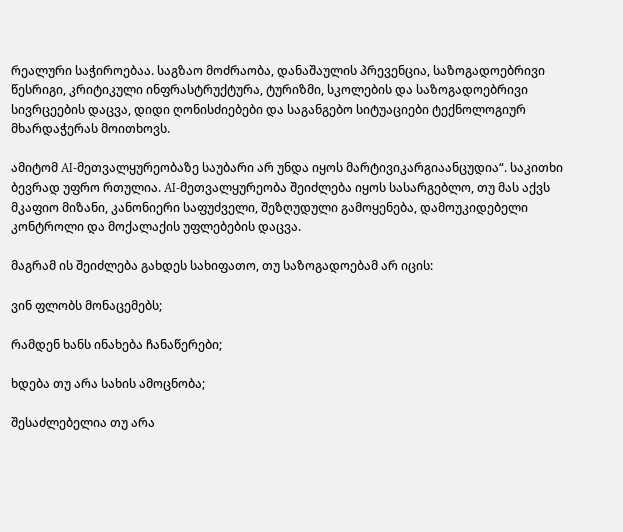რეალური საჭიროებაა. საგზაო მოძრაობა, დანაშაულის პრევენცია, საზოგადოებრივი წესრიგი, კრიტიკული ინფრასტრუქტურა, ტურიზმი, სკოლების და საზოგადოებრივი სივრცეების დაცვა, დიდი ღონისძიებები და საგანგებო სიტუაციები ტექნოლოგიურ მხარდაჭერას მოითხოვს.

ამიტომ AI-მეთვალყურეობაზე საუბარი არ უნდა იყოს მარტივიკარგიაანცუდია“. საკითხი ბევრად უფრო რთულია. AI-მეთვალყურეობა შეიძლება იყოს სასარგებლო, თუ მას აქვს მკაფიო მიზანი, კანონიერი საფუძველი, შეზღუდული გამოყენება, დამოუკიდებელი კონტროლი და მოქალაქის უფლებების დაცვა.

მაგრამ ის შეიძლება გახდეს სახიფათო, თუ საზოგადოებამ არ იცის:

ვინ ფლობს მონაცემებს;

რამდენ ხანს ინახება ჩანაწერები;

ხდება თუ არა სახის ამოცნობა;

შესაძლებელია თუ არა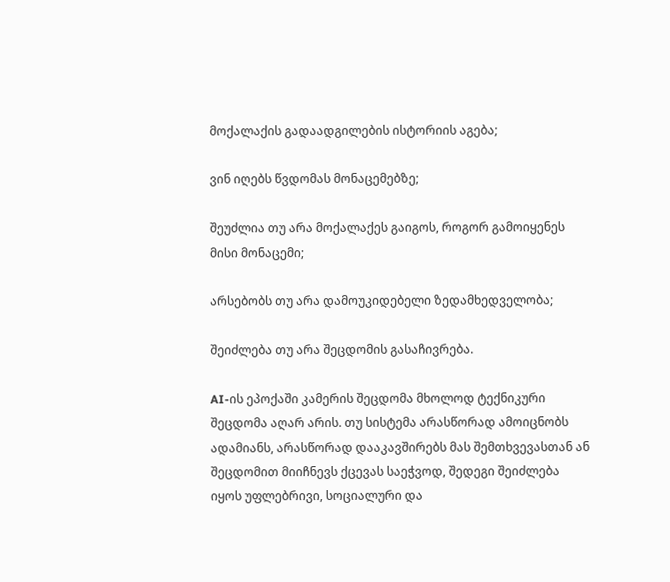მოქალაქის გადაადგილების ისტორიის აგება;

ვინ იღებს წვდომას მონაცემებზე;

შეუძლია თუ არა მოქალაქეს გაიგოს, როგორ გამოიყენეს მისი მონაცემი;

არსებობს თუ არა დამოუკიდებელი ზედამხედველობა;

შეიძლება თუ არა შეცდომის გასაჩივრება.

AI-ის ეპოქაში კამერის შეცდომა მხოლოდ ტექნიკური შეცდომა აღარ არის. თუ სისტემა არასწორად ამოიცნობს ადამიანს, არასწორად დააკავშირებს მას შემთხვევასთან ან შეცდომით მიიჩნევს ქცევას საეჭვოდ, შედეგი შეიძლება იყოს უფლებრივი, სოციალური და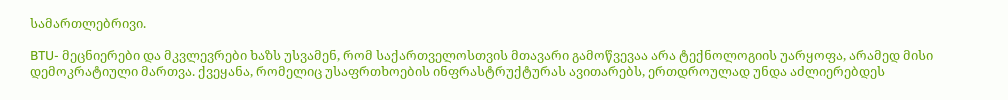სამართლებრივი.

BTU- მეცნიერები და მკვლევრები ხაზს უსვამენ, რომ საქართველოსთვის მთავარი გამოწვევაა არა ტექნოლოგიის უარყოფა, არამედ მისი დემოკრატიული მართვა. ქვეყანა, რომელიც უსაფრთხოების ინფრასტრუქტურას ავითარებს, ერთდროულად უნდა აძლიერებდეს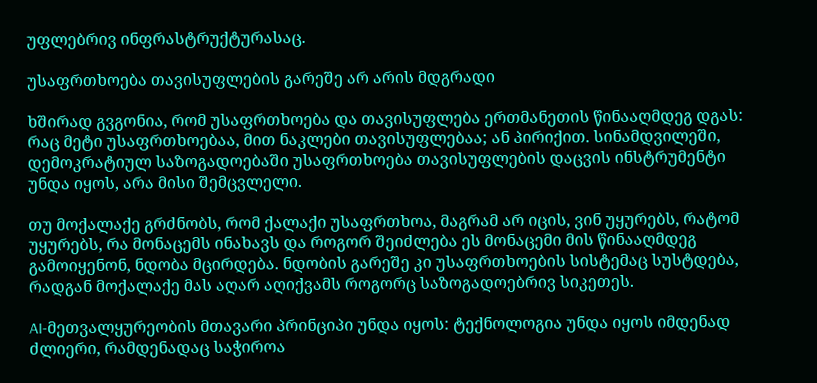უფლებრივ ინფრასტრუქტურასაც.

უსაფრთხოება თავისუფლების გარეშე არ არის მდგრადი

ხშირად გვგონია, რომ უსაფრთხოება და თავისუფლება ერთმანეთის წინააღმდეგ დგას: რაც მეტი უსაფრთხოებაა, მით ნაკლები თავისუფლებაა; ან პირიქით. სინამდვილეში, დემოკრატიულ საზოგადოებაში უსაფრთხოება თავისუფლების დაცვის ინსტრუმენტი უნდა იყოს, არა მისი შემცვლელი.

თუ მოქალაქე გრძნობს, რომ ქალაქი უსაფრთხოა, მაგრამ არ იცის, ვინ უყურებს, რატომ უყურებს, რა მონაცემს ინახავს და როგორ შეიძლება ეს მონაცემი მის წინააღმდეგ გამოიყენონ, ნდობა მცირდება. ნდობის გარეშე კი უსაფრთხოების სისტემაც სუსტდება, რადგან მოქალაქე მას აღარ აღიქვამს როგორც საზოგადოებრივ სიკეთეს.

AI-მეთვალყურეობის მთავარი პრინციპი უნდა იყოს: ტექნოლოგია უნდა იყოს იმდენად ძლიერი, რამდენადაც საჭიროა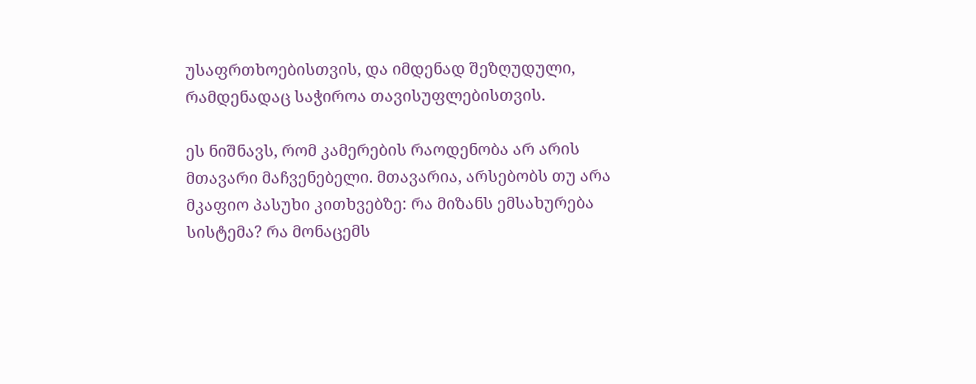უსაფრთხოებისთვის, და იმდენად შეზღუდული, რამდენადაც საჭიროა თავისუფლებისთვის.

ეს ნიშნავს, რომ კამერების რაოდენობა არ არის მთავარი მაჩვენებელი. მთავარია, არსებობს თუ არა მკაფიო პასუხი კითხვებზე: რა მიზანს ემსახურება სისტემა? რა მონაცემს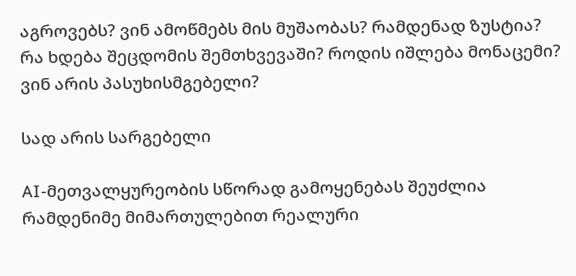აგროვებს? ვინ ამოწმებს მის მუშაობას? რამდენად ზუსტია? რა ხდება შეცდომის შემთხვევაში? როდის იშლება მონაცემი? ვინ არის პასუხისმგებელი?

სად არის სარგებელი

AI-მეთვალყურეობის სწორად გამოყენებას შეუძლია რამდენიმე მიმართულებით რეალური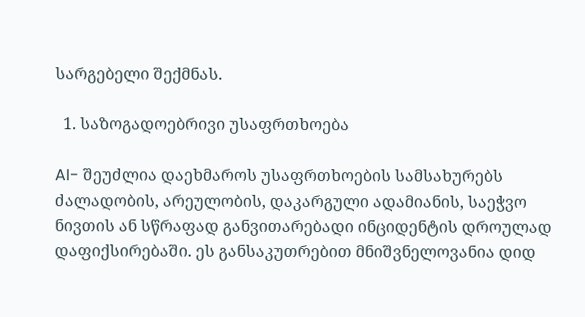სარგებელი შექმნას.

  1. საზოგადოებრივი უსაფრთხოება

AI- შეუძლია დაეხმაროს უსაფრთხოების სამსახურებს ძალადობის, არეულობის, დაკარგული ადამიანის, საეჭვო ნივთის ან სწრაფად განვითარებადი ინციდენტის დროულად დაფიქსირებაში. ეს განსაკუთრებით მნიშვნელოვანია დიდ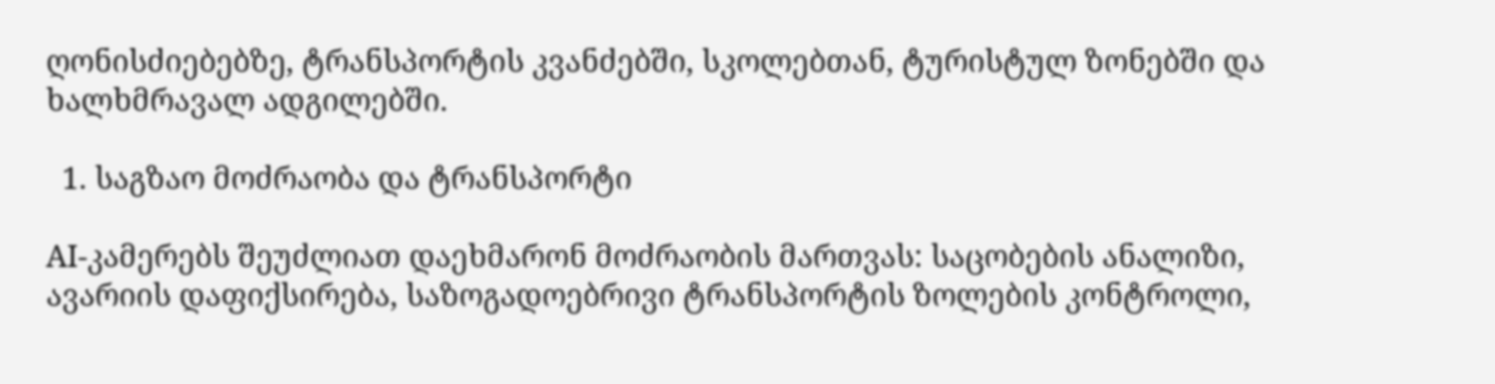ღონისძიებებზე, ტრანსპორტის კვანძებში, სკოლებთან, ტურისტულ ზონებში და ხალხმრავალ ადგილებში.

  1. საგზაო მოძრაობა და ტრანსპორტი

AI-კამერებს შეუძლიათ დაეხმარონ მოძრაობის მართვას: საცობების ანალიზი, ავარიის დაფიქსირება, საზოგადოებრივი ტრანსპორტის ზოლების კონტროლი,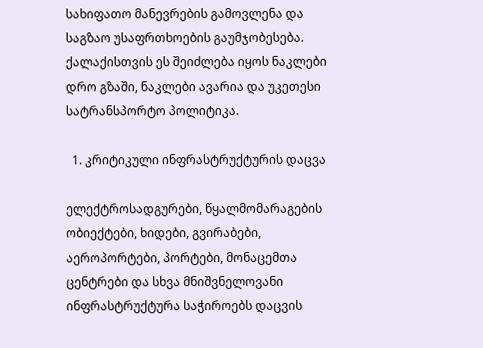სახიფათო მანევრების გამოვლენა და საგზაო უსაფრთხოების გაუმჯობესება. ქალაქისთვის ეს შეიძლება იყოს ნაკლები დრო გზაში, ნაკლები ავარია და უკეთესი სატრანსპორტო პოლიტიკა.

  1. კრიტიკული ინფრასტრუქტურის დაცვა

ელექტროსადგურები, წყალმომარაგების ობიექტები, ხიდები, გვირაბები, აეროპორტები, პორტები, მონაცემთა ცენტრები და სხვა მნიშვნელოვანი ინფრასტრუქტურა საჭიროებს დაცვის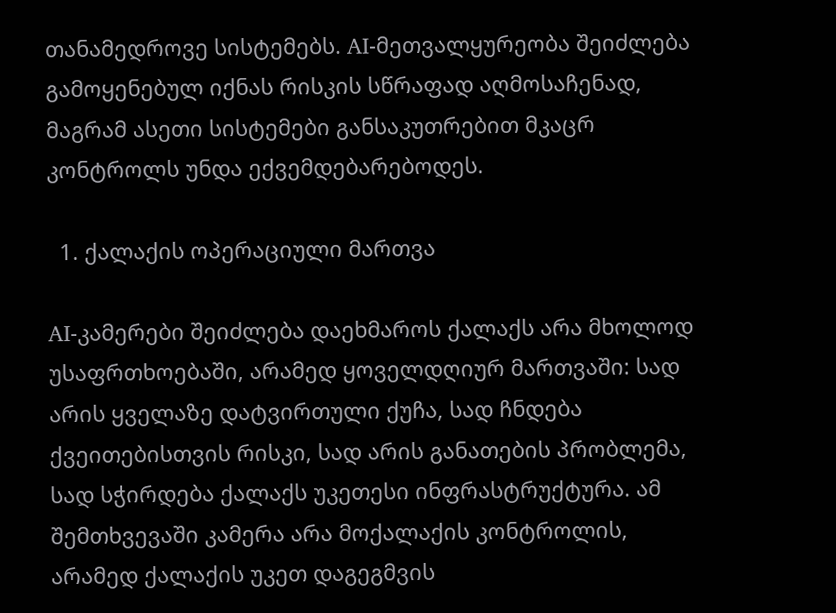თანამედროვე სისტემებს. AI-მეთვალყურეობა შეიძლება გამოყენებულ იქნას რისკის სწრაფად აღმოსაჩენად, მაგრამ ასეთი სისტემები განსაკუთრებით მკაცრ კონტროლს უნდა ექვემდებარებოდეს.

  1. ქალაქის ოპერაციული მართვა

AI-კამერები შეიძლება დაეხმაროს ქალაქს არა მხოლოდ უსაფრთხოებაში, არამედ ყოველდღიურ მართვაში: სად არის ყველაზე დატვირთული ქუჩა, სად ჩნდება ქვეითებისთვის რისკი, სად არის განათების პრობლემა, სად სჭირდება ქალაქს უკეთესი ინფრასტრუქტურა. ამ შემთხვევაში კამერა არა მოქალაქის კონტროლის, არამედ ქალაქის უკეთ დაგეგმვის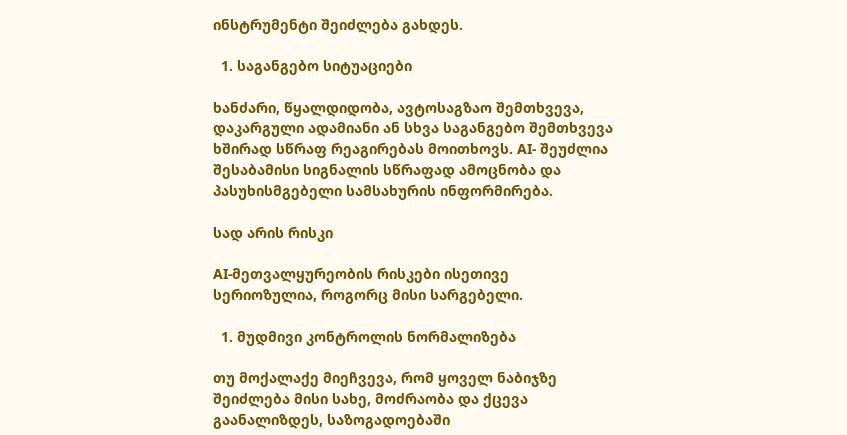ინსტრუმენტი შეიძლება გახდეს.

  1. საგანგებო სიტუაციები

ხანძარი, წყალდიდობა, ავტოსაგზაო შემთხვევა, დაკარგული ადამიანი ან სხვა საგანგებო შემთხვევა ხშირად სწრაფ რეაგირებას მოითხოვს. AI- შეუძლია შესაბამისი სიგნალის სწრაფად ამოცნობა და პასუხისმგებელი სამსახურის ინფორმირება.

სად არის რისკი

AI-მეთვალყურეობის რისკები ისეთივე სერიოზულია, როგორც მისი სარგებელი.

  1. მუდმივი კონტროლის ნორმალიზება

თუ მოქალაქე მიეჩვევა, რომ ყოველ ნაბიჯზე შეიძლება მისი სახე, მოძრაობა და ქცევა გაანალიზდეს, საზოგადოებაში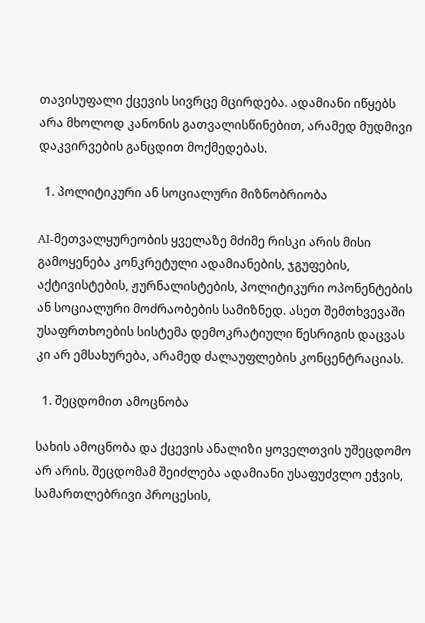თავისუფალი ქცევის სივრცე მცირდება. ადამიანი იწყებს არა მხოლოდ კანონის გათვალისწინებით, არამედ მუდმივი დაკვირვების განცდით მოქმედებას.

  1. პოლიტიკური ან სოციალური მიზნობრიობა

AI-მეთვალყურეობის ყველაზე მძიმე რისკი არის მისი გამოყენება კონკრეტული ადამიანების, ჯგუფების, აქტივისტების, ჟურნალისტების, პოლიტიკური ოპონენტების ან სოციალური მოძრაობების სამიზნედ. ასეთ შემთხვევაში უსაფრთხოების სისტემა დემოკრატიული წესრიგის დაცვას კი არ ემსახურება, არამედ ძალაუფლების კონცენტრაციას.

  1. შეცდომით ამოცნობა

სახის ამოცნობა და ქცევის ანალიზი ყოველთვის უშეცდომო არ არის. შეცდომამ შეიძლება ადამიანი უსაფუძვლო ეჭვის, სამართლებრივი პროცესის,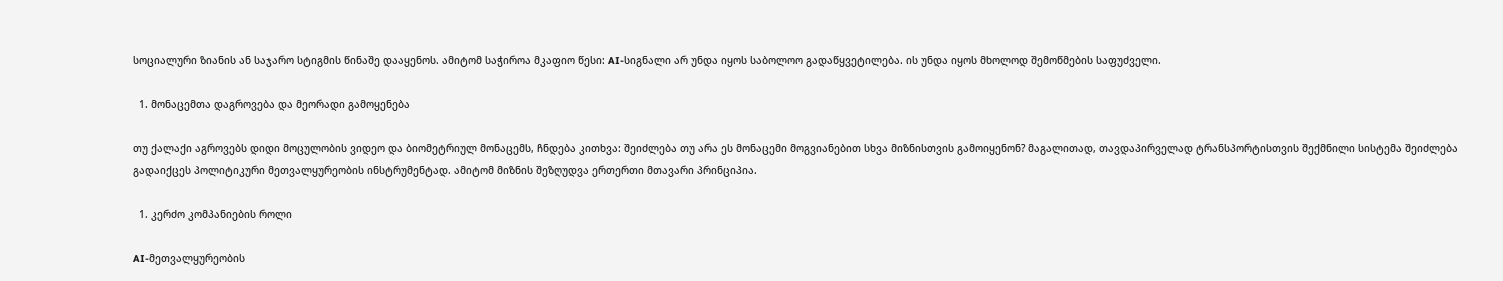სოციალური ზიანის ან საჯარო სტიგმის წინაშე დააყენოს. ამიტომ საჭიროა მკაფიო წესი: AI-სიგნალი არ უნდა იყოს საბოლოო გადაწყვეტილება. ის უნდა იყოს მხოლოდ შემოწმების საფუძველი.

  1. მონაცემთა დაგროვება და მეორადი გამოყენება

თუ ქალაქი აგროვებს დიდი მოცულობის ვიდეო და ბიომეტრიულ მონაცემს, ჩნდება კითხვა: შეიძლება თუ არა ეს მონაცემი მოგვიანებით სხვა მიზნისთვის გამოიყენონ? მაგალითად, თავდაპირველად ტრანსპორტისთვის შექმნილი სისტემა შეიძლება გადაიქცეს პოლიტიკური მეთვალყურეობის ინსტრუმენტად. ამიტომ მიზნის შეზღუდვა ერთერთი მთავარი პრინციპია.

  1. კერძო კომპანიების როლი

AI-მეთვალყურეობის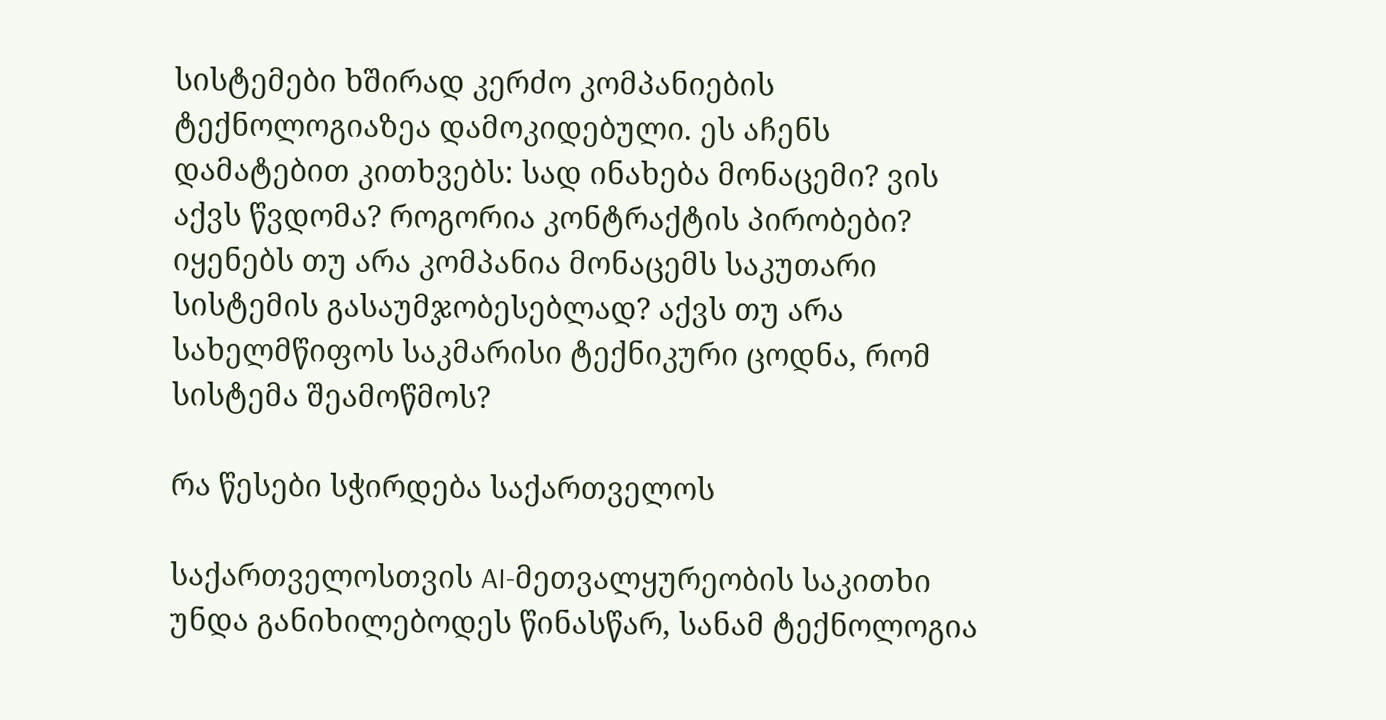სისტემები ხშირად კერძო კომპანიების ტექნოლოგიაზეა დამოკიდებული. ეს აჩენს დამატებით კითხვებს: სად ინახება მონაცემი? ვის აქვს წვდომა? როგორია კონტრაქტის პირობები? იყენებს თუ არა კომპანია მონაცემს საკუთარი სისტემის გასაუმჯობესებლად? აქვს თუ არა სახელმწიფოს საკმარისი ტექნიკური ცოდნა, რომ სისტემა შეამოწმოს?

რა წესები სჭირდება საქართველოს

საქართველოსთვის AI-მეთვალყურეობის საკითხი უნდა განიხილებოდეს წინასწარ, სანამ ტექნოლოგია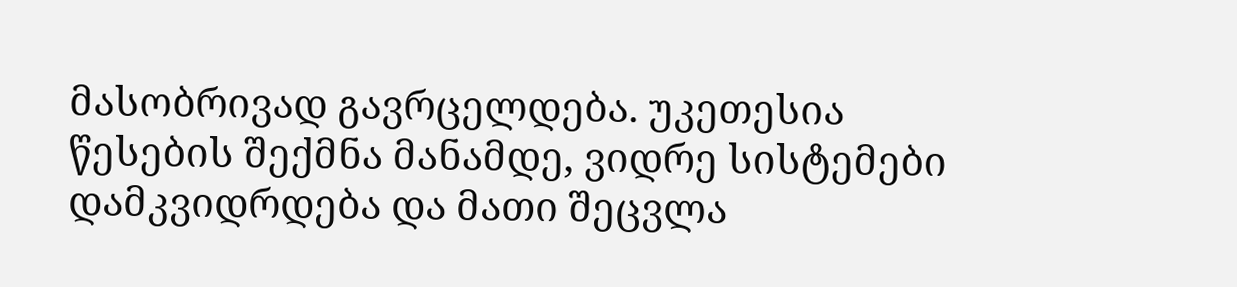მასობრივად გავრცელდება. უკეთესია წესების შექმნა მანამდე, ვიდრე სისტემები დამკვიდრდება და მათი შეცვლა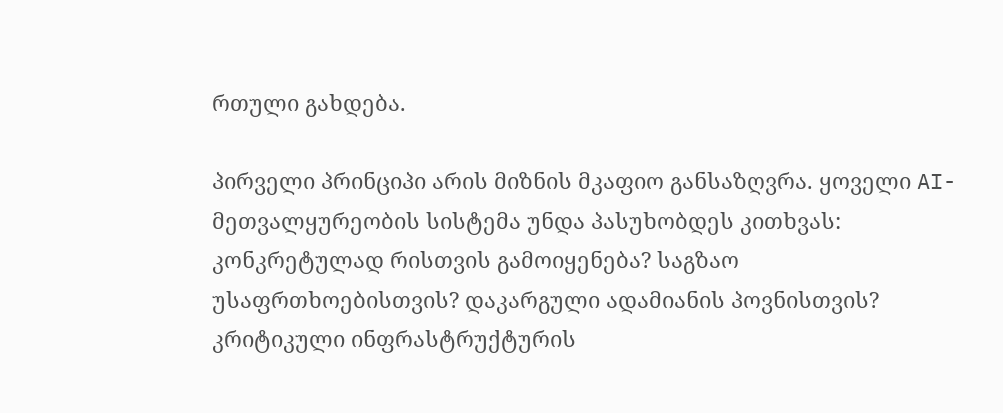რთული გახდება.

პირველი პრინციპი არის მიზნის მკაფიო განსაზღვრა. ყოველი AI-მეთვალყურეობის სისტემა უნდა პასუხობდეს კითხვას: კონკრეტულად რისთვის გამოიყენება? საგზაო უსაფრთხოებისთვის? დაკარგული ადამიანის პოვნისთვის? კრიტიკული ინფრასტრუქტურის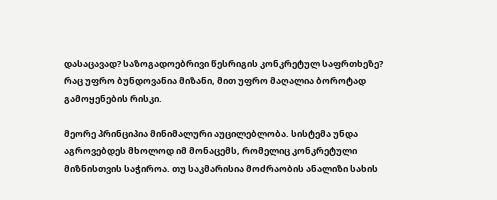დასაცავად? საზოგადოებრივი წესრიგის კონკრეტულ საფრთხეზე? რაც უფრო ბუნდოვანია მიზანი, მით უფრო მაღალია ბოროტად გამოყენების რისკი.

მეორე პრინციპია მინიმალური აუცილებლობა. სისტემა უნდა აგროვებდეს მხოლოდ იმ მონაცემს, რომელიც კონკრეტული მიზნისთვის საჭიროა. თუ საკმარისია მოძრაობის ანალიზი სახის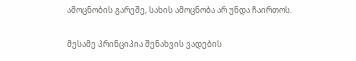ამოცნობის გარეშე, სახის ამოცნობა არ უნდა ჩაირთოს.

მესამე პრინციპია შენახვის ვადების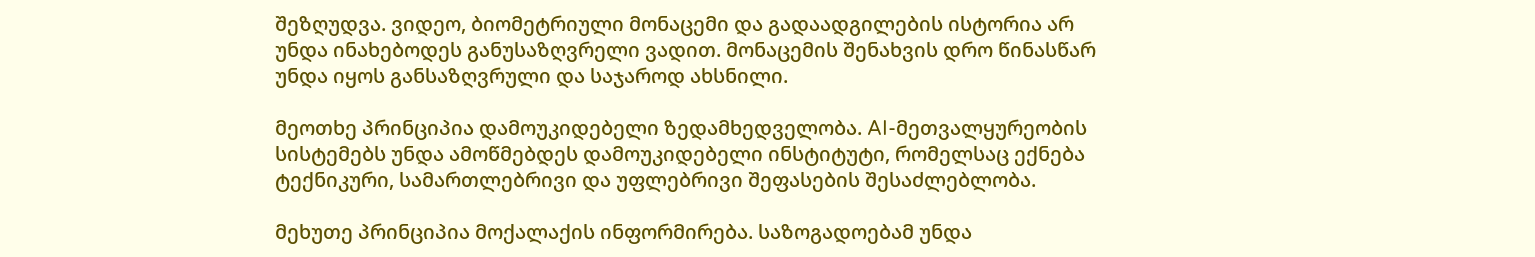შეზღუდვა. ვიდეო, ბიომეტრიული მონაცემი და გადაადგილების ისტორია არ უნდა ინახებოდეს განუსაზღვრელი ვადით. მონაცემის შენახვის დრო წინასწარ უნდა იყოს განსაზღვრული და საჯაროდ ახსნილი.

მეოთხე პრინციპია დამოუკიდებელი ზედამხედველობა. AI-მეთვალყურეობის სისტემებს უნდა ამოწმებდეს დამოუკიდებელი ინსტიტუტი, რომელსაც ექნება ტექნიკური, სამართლებრივი და უფლებრივი შეფასების შესაძლებლობა.

მეხუთე პრინციპია მოქალაქის ინფორმირება. საზოგადოებამ უნდა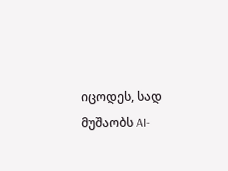იცოდეს, სად მუშაობს AI-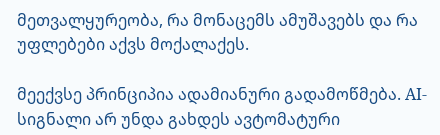მეთვალყურეობა, რა მონაცემს ამუშავებს და რა უფლებები აქვს მოქალაქეს.

მეექვსე პრინციპია ადამიანური გადამოწმება. AI-სიგნალი არ უნდა გახდეს ავტომატური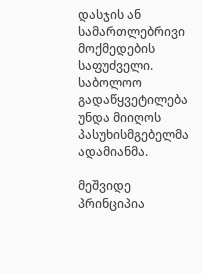დასჯის ან სამართლებრივი მოქმედების საფუძველი. საბოლოო გადაწყვეტილება უნდა მიიღოს პასუხისმგებელმა ადამიანმა.

მეშვიდე პრინციპია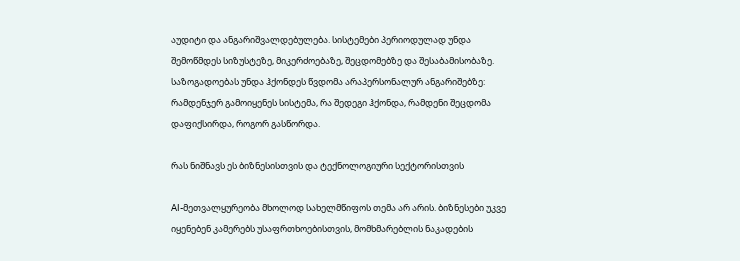აუდიტი და ანგარიშვალდებულება. სისტემები პერიოდულად უნდა შემოწმდეს სიზუსტეზე, მიკერძოებაზე, შეცდომებზე და შესაბამისობაზე. საზოგადოებას უნდა ჰქონდეს წვდომა არაპერსონალურ ანგარიშებზე: რამდენჯერ გამოიყენეს სისტემა, რა შედეგი ჰქონდა, რამდენი შეცდომა დაფიქსირდა, როგორ გასწორდა.

რას ნიშნავს ეს ბიზნესისთვის და ტექნოლოგიური სექტორისთვის

AI-მეთვალყურეობა მხოლოდ სახელმწიფოს თემა არ არის. ბიზნესები უკვე იყენებენ კამერებს უსაფრთხოებისთვის, მომხმარებლის ნაკადების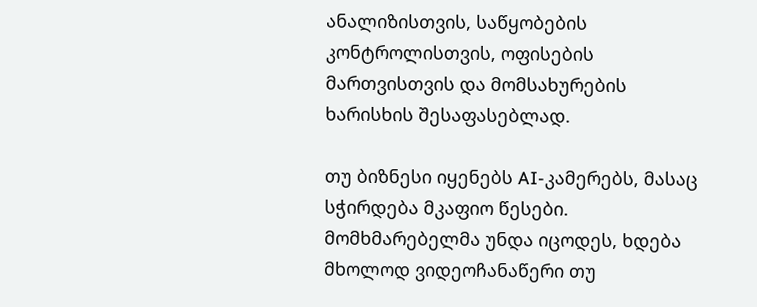ანალიზისთვის, საწყობების კონტროლისთვის, ოფისების მართვისთვის და მომსახურების ხარისხის შესაფასებლად.

თუ ბიზნესი იყენებს AI-კამერებს, მასაც სჭირდება მკაფიო წესები. მომხმარებელმა უნდა იცოდეს, ხდება მხოლოდ ვიდეოჩანაწერი თუ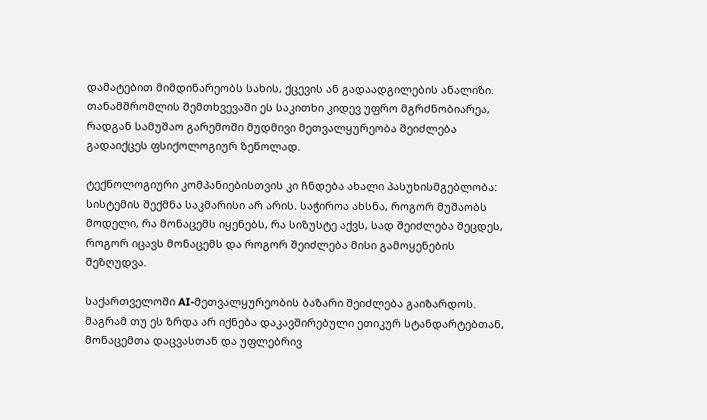დამატებით მიმდინარეობს სახის, ქცევის ან გადაადგილების ანალიზი. თანამშრომლის შემთხვევაში ეს საკითხი კიდევ უფრო მგრძნობიარეა, რადგან სამუშაო გარემოში მუდმივი მეთვალყურეობა შეიძლება გადაიქცეს ფსიქოლოგიურ ზეწოლად.

ტექნოლოგიური კომპანიებისთვის კი ჩნდება ახალი პასუხისმგებლობა: სისტემის შექმნა საკმარისი არ არის. საჭიროა ახსნა, როგორ მუშაობს მოდელი, რა მონაცემს იყენებს, რა სიზუსტე აქვს, სად შეიძლება შეცდეს, როგორ იცავს მონაცემს და როგორ შეიძლება მისი გამოყენების შეზღუდვა.

საქართველოში AI-მეთვალყურეობის ბაზარი შეიძლება გაიზარდოს. მაგრამ თუ ეს ზრდა არ იქნება დაკავშირებული ეთიკურ სტანდარტებთან, მონაცემთა დაცვასთან და უფლებრივ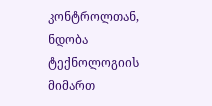კონტროლთან, ნდობა ტექნოლოგიის მიმართ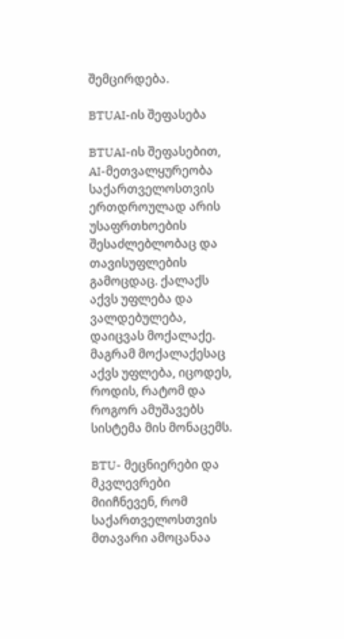შემცირდება.

BTUAI-ის შეფასება

BTUAI-ის შეფასებით, AI-მეთვალყურეობა საქართველოსთვის ერთდროულად არის უსაფრთხოების შესაძლებლობაც და თავისუფლების გამოცდაც. ქალაქს აქვს უფლება და ვალდებულება, დაიცვას მოქალაქე. მაგრამ მოქალაქესაც აქვს უფლება, იცოდეს, როდის, რატომ და როგორ ამუშავებს სისტემა მის მონაცემს.

BTU- მეცნიერები და მკვლევრები მიიჩნევენ, რომ საქართველოსთვის მთავარი ამოცანაა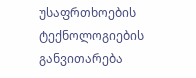უსაფრთხოების ტექნოლოგიების განვითარება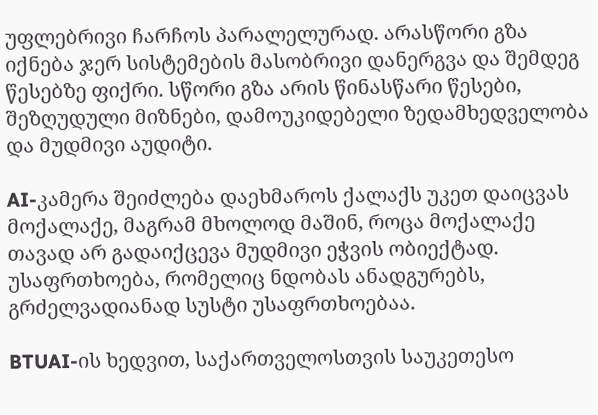უფლებრივი ჩარჩოს პარალელურად. არასწორი გზა იქნება ჯერ სისტემების მასობრივი დანერგვა და შემდეგ წესებზე ფიქრი. სწორი გზა არის წინასწარი წესები, შეზღუდული მიზნები, დამოუკიდებელი ზედამხედველობა და მუდმივი აუდიტი.

AI-კამერა შეიძლება დაეხმაროს ქალაქს უკეთ დაიცვას მოქალაქე, მაგრამ მხოლოდ მაშინ, როცა მოქალაქე თავად არ გადაიქცევა მუდმივი ეჭვის ობიექტად. უსაფრთხოება, რომელიც ნდობას ანადგურებს, გრძელვადიანად სუსტი უსაფრთხოებაა.

BTUAI-ის ხედვით, საქართველოსთვის საუკეთესო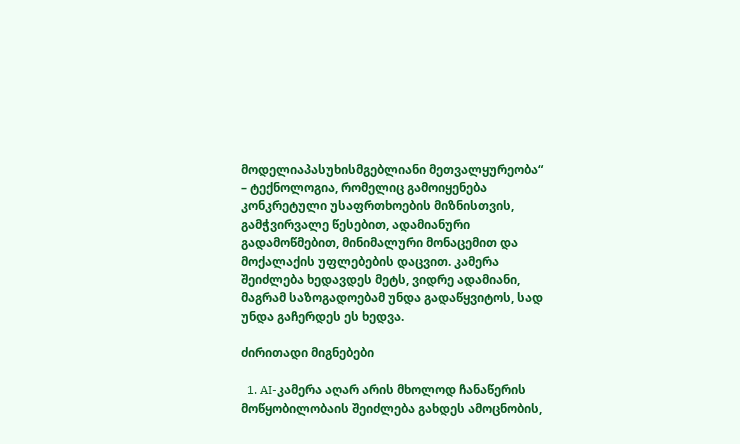მოდელიაპასუხისმგებლიანი მეთვალყურეობა“ – ტექნოლოგია, რომელიც გამოიყენება კონკრეტული უსაფრთხოების მიზნისთვის, გამჭვირვალე წესებით, ადამიანური გადამოწმებით, მინიმალური მონაცემით და მოქალაქის უფლებების დაცვით. კამერა შეიძლება ხედავდეს მეტს, ვიდრე ადამიანი, მაგრამ საზოგადოებამ უნდა გადაწყვიტოს, სად უნდა გაჩერდეს ეს ხედვა.

ძირითადი მიგნებები

  1. AI-კამერა აღარ არის მხოლოდ ჩანაწერის მოწყობილობაის შეიძლება გახდეს ამოცნობის,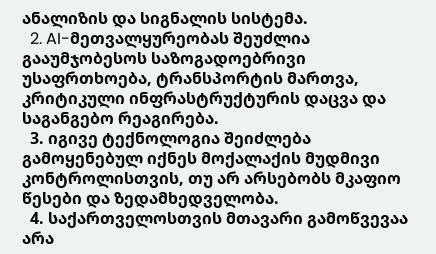ანალიზის და სიგნალის სისტემა.
  2. AI-მეთვალყურეობას შეუძლია გააუმჯობესოს საზოგადოებრივი უსაფრთხოება, ტრანსპორტის მართვა, კრიტიკული ინფრასტრუქტურის დაცვა და საგანგებო რეაგირება.
  3. იგივე ტექნოლოგია შეიძლება გამოყენებულ იქნეს მოქალაქის მუდმივი კონტროლისთვის, თუ არ არსებობს მკაფიო წესები და ზედამხედველობა.
  4. საქართველოსთვის მთავარი გამოწვევაა არა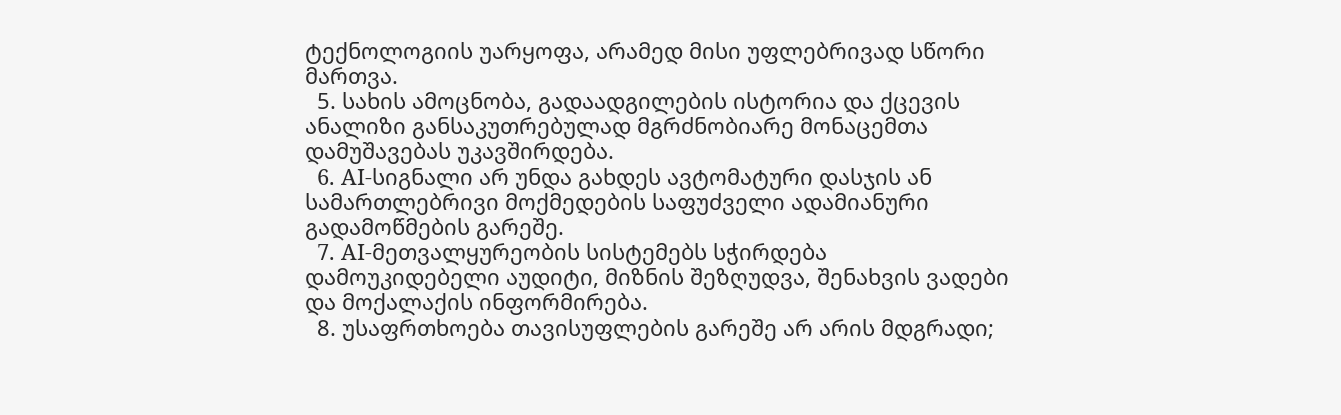ტექნოლოგიის უარყოფა, არამედ მისი უფლებრივად სწორი მართვა.
  5. სახის ამოცნობა, გადაადგილების ისტორია და ქცევის ანალიზი განსაკუთრებულად მგრძნობიარე მონაცემთა დამუშავებას უკავშირდება.
  6. AI-სიგნალი არ უნდა გახდეს ავტომატური დასჯის ან სამართლებრივი მოქმედების საფუძველი ადამიანური გადამოწმების გარეშე.
  7. AI-მეთვალყურეობის სისტემებს სჭირდება დამოუკიდებელი აუდიტი, მიზნის შეზღუდვა, შენახვის ვადები და მოქალაქის ინფორმირება.
  8. უსაფრთხოება თავისუფლების გარეშე არ არის მდგრადი;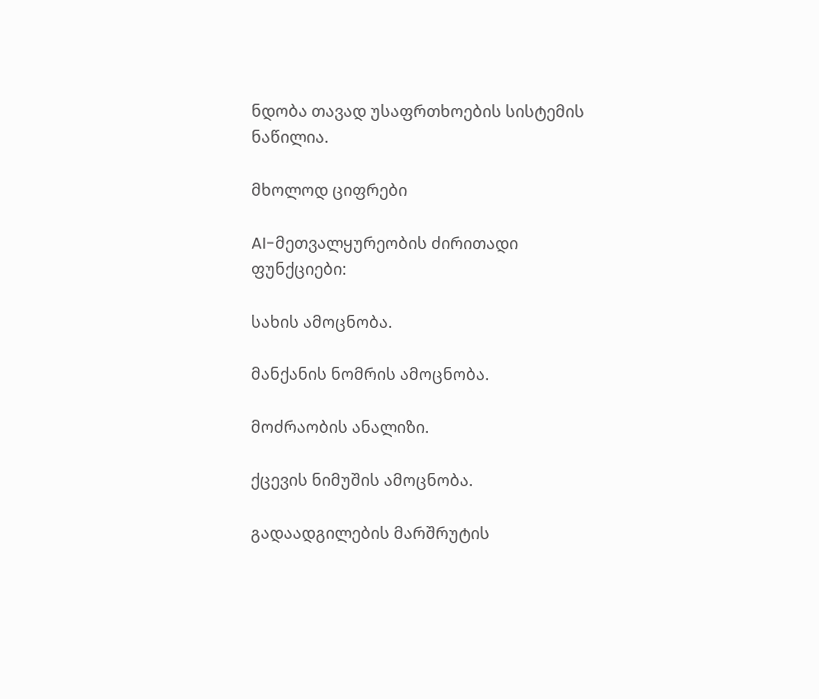ნდობა თავად უსაფრთხოების სისტემის ნაწილია.

მხოლოდ ციფრები

AI-მეთვალყურეობის ძირითადი ფუნქციები:

სახის ამოცნობა.

მანქანის ნომრის ამოცნობა.

მოძრაობის ანალიზი.

ქცევის ნიმუშის ამოცნობა.

გადაადგილების მარშრუტის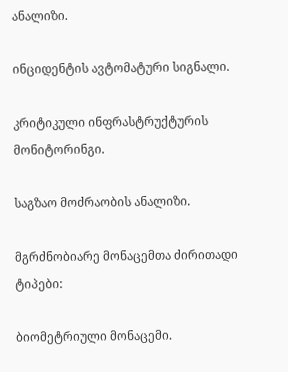ანალიზი.

ინციდენტის ავტომატური სიგნალი.

კრიტიკული ინფრასტრუქტურის მონიტორინგი.

საგზაო მოძრაობის ანალიზი.

მგრძნობიარე მონაცემთა ძირითადი ტიპები:

ბიომეტრიული მონაცემი.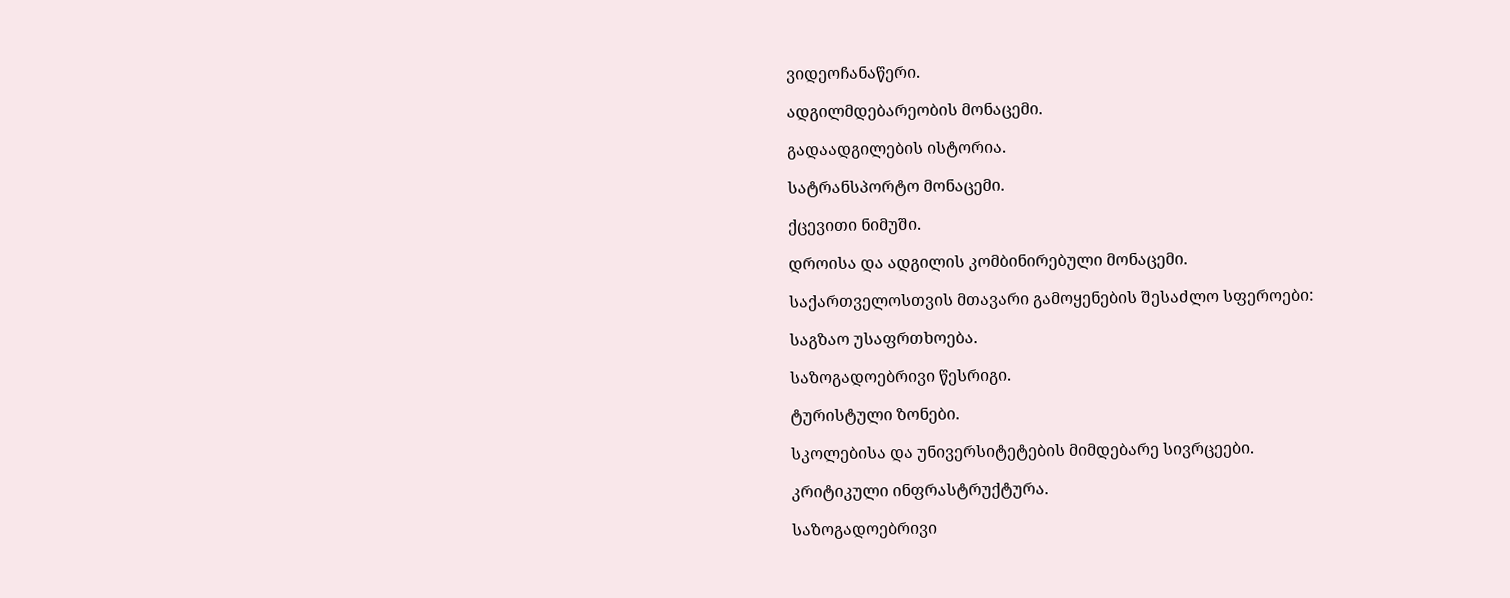ვიდეოჩანაწერი.

ადგილმდებარეობის მონაცემი.

გადაადგილების ისტორია.

სატრანსპორტო მონაცემი.

ქცევითი ნიმუში.

დროისა და ადგილის კომბინირებული მონაცემი.

საქართველოსთვის მთავარი გამოყენების შესაძლო სფეროები:

საგზაო უსაფრთხოება.

საზოგადოებრივი წესრიგი.

ტურისტული ზონები.

სკოლებისა და უნივერსიტეტების მიმდებარე სივრცეები.

კრიტიკული ინფრასტრუქტურა.

საზოგადოებრივი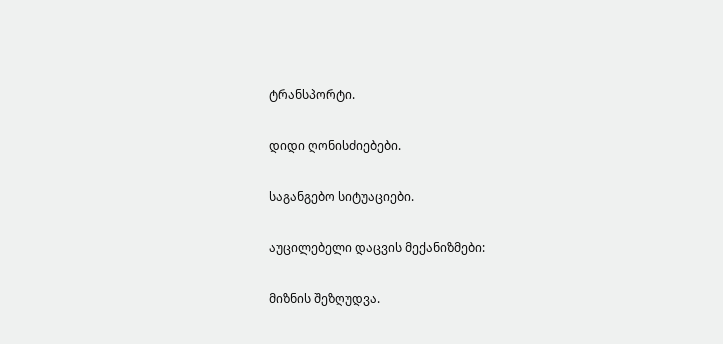ტრანსპორტი.

დიდი ღონისძიებები.

საგანგებო სიტუაციები.

აუცილებელი დაცვის მექანიზმები:

მიზნის შეზღუდვა.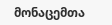მონაცემთა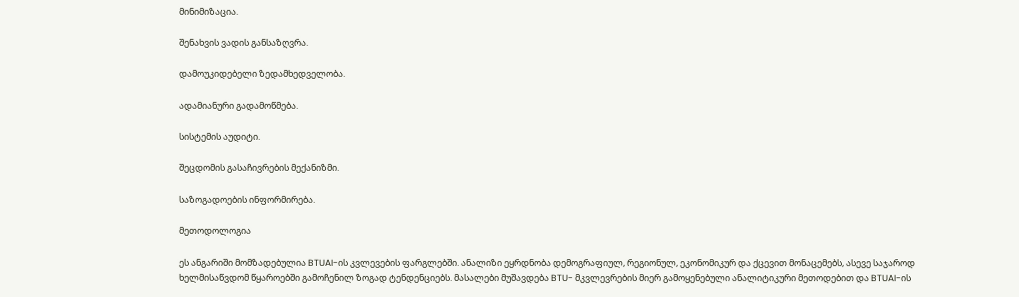მინიმიზაცია.

შენახვის ვადის განსაზღვრა.

დამოუკიდებელი ზედამხედველობა.

ადამიანური გადამოწმება.

სისტემის აუდიტი.

შეცდომის გასაჩივრების მექანიზმი.

საზოგადოების ინფორმირება.

მეთოდოლოგია

ეს ანგარიში მომზადებულია BTUAI-ის კვლევების ფარგლებში. ანალიზი ეყრდნობა დემოგრაფიულ, რეგიონულ, ეკონომიკურ და ქცევით მონაცემებს, ასევე საჯაროდ ხელმისაწვდომ წყაროებში გამოჩენილ ზოგად ტენდენციებს. მასალები მუშავდება BTU- მკვლევრების მიერ გამოყენებული ანალიტიკური მეთოდებით და BTUAI-ის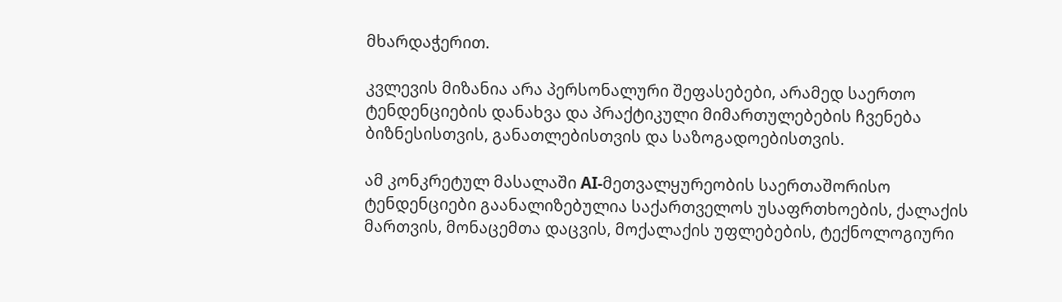მხარდაჭერით.

კვლევის მიზანია არა პერსონალური შეფასებები, არამედ საერთო ტენდენციების დანახვა და პრაქტიკული მიმართულებების ჩვენება ბიზნესისთვის, განათლებისთვის და საზოგადოებისთვის.

ამ კონკრეტულ მასალაში AI-მეთვალყურეობის საერთაშორისო ტენდენციები გაანალიზებულია საქართველოს უსაფრთხოების, ქალაქის მართვის, მონაცემთა დაცვის, მოქალაქის უფლებების, ტექნოლოგიური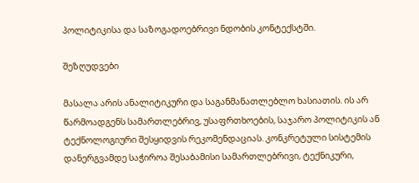პოლიტიკისა და საზოგადოებრივი ნდობის კონტექსტში.

შეზღუდვები

მასალა არის ანალიტიკური და საგანმანათლებლო ხასიათის. ის არ წარმოადგენს სამართლებრივ, უსაფრთხოების, საჯარო პოლიტიკის ან ტექნოლოგიური შესყიდვის რეკომენდაციას. კონკრეტული სისტემის დანერგვამდე საჭიროა შესაბამისი სამართლებრივი, ტექნიკური,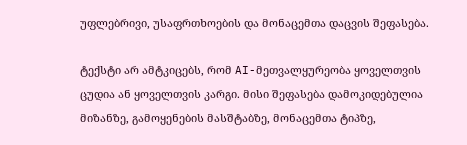უფლებრივი, უსაფრთხოების და მონაცემთა დაცვის შეფასება.

ტექსტი არ ამტკიცებს, რომ AI-მეთვალყურეობა ყოველთვის ცუდია ან ყოველთვის კარგი. მისი შეფასება დამოკიდებულია მიზანზე, გამოყენების მასშტაბზე, მონაცემთა ტიპზე,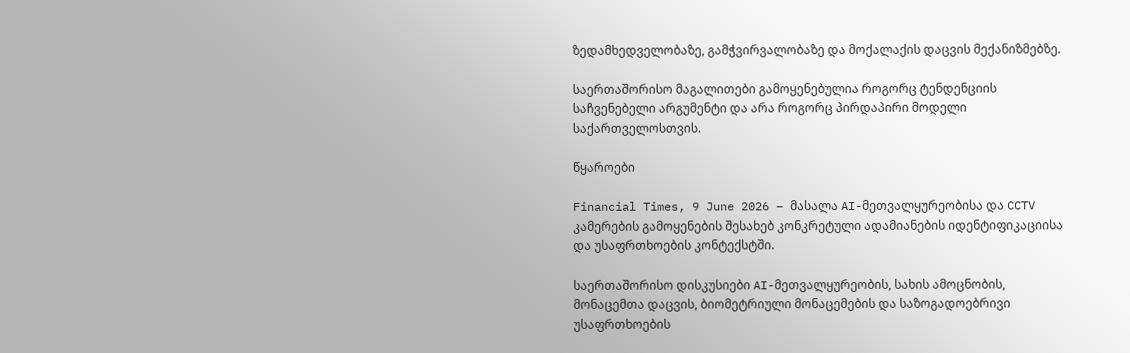ზედამხედველობაზე, გამჭვირვალობაზე და მოქალაქის დაცვის მექანიზმებზე.

საერთაშორისო მაგალითები გამოყენებულია როგორც ტენდენციის საჩვენებელი არგუმენტი და არა როგორც პირდაპირი მოდელი საქართველოსთვის.

წყაროები

Financial Times, 9 June 2026 – მასალა AI-მეთვალყურეობისა და CCTV კამერების გამოყენების შესახებ კონკრეტული ადამიანების იდენტიფიკაციისა და უსაფრთხოების კონტექსტში.

საერთაშორისო დისკუსიები AI-მეთვალყურეობის, სახის ამოცნობის, მონაცემთა დაცვის, ბიომეტრიული მონაცემების და საზოგადოებრივი უსაფრთხოების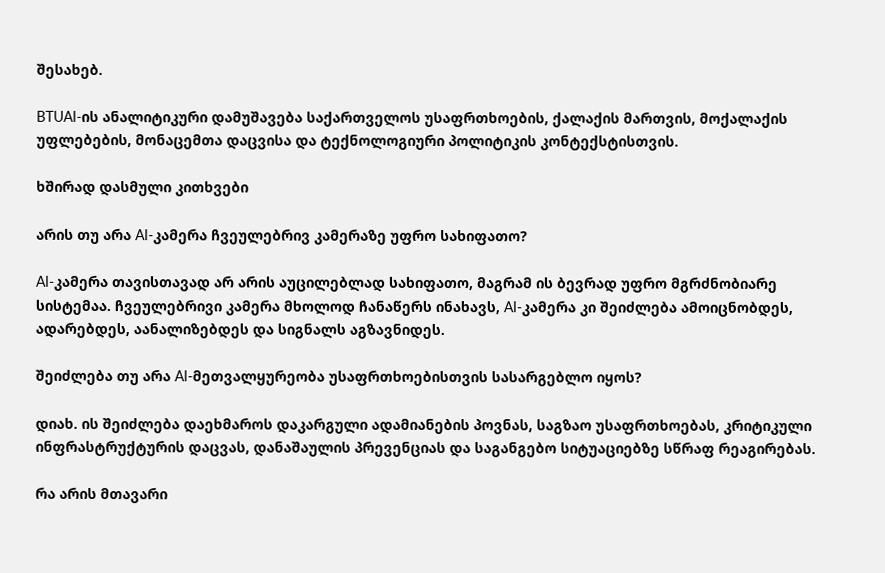შესახებ.

BTUAI-ის ანალიტიკური დამუშავება საქართველოს უსაფრთხოების, ქალაქის მართვის, მოქალაქის უფლებების, მონაცემთა დაცვისა და ტექნოლოგიური პოლიტიკის კონტექსტისთვის.

ხშირად დასმული კითხვები

არის თუ არა AI-კამერა ჩვეულებრივ კამერაზე უფრო სახიფათო?

AI-კამერა თავისთავად არ არის აუცილებლად სახიფათო, მაგრამ ის ბევრად უფრო მგრძნობიარე სისტემაა. ჩვეულებრივი კამერა მხოლოდ ჩანაწერს ინახავს, AI-კამერა კი შეიძლება ამოიცნობდეს, ადარებდეს, აანალიზებდეს და სიგნალს აგზავნიდეს.

შეიძლება თუ არა AI-მეთვალყურეობა უსაფრთხოებისთვის სასარგებლო იყოს?

დიახ. ის შეიძლება დაეხმაროს დაკარგული ადამიანების პოვნას, საგზაო უსაფრთხოებას, კრიტიკული ინფრასტრუქტურის დაცვას, დანაშაულის პრევენციას და საგანგებო სიტუაციებზე სწრაფ რეაგირებას.

რა არის მთავარი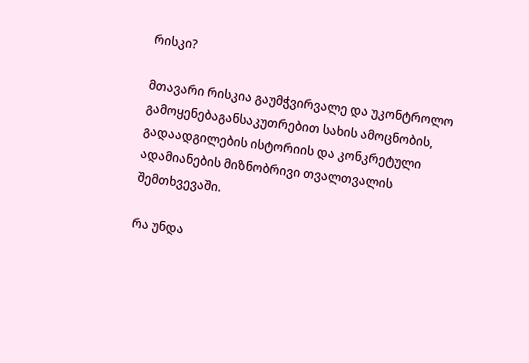რისკი?

მთავარი რისკია გაუმჭვირვალე და უკონტროლო გამოყენებაგანსაკუთრებით სახის ამოცნობის, გადაადგილების ისტორიის და კონკრეტული ადამიანების მიზნობრივი თვალთვალის შემთხვევაში.

რა უნდა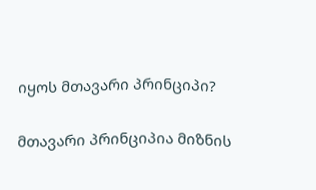იყოს მთავარი პრინციპი?

მთავარი პრინციპია მიზნის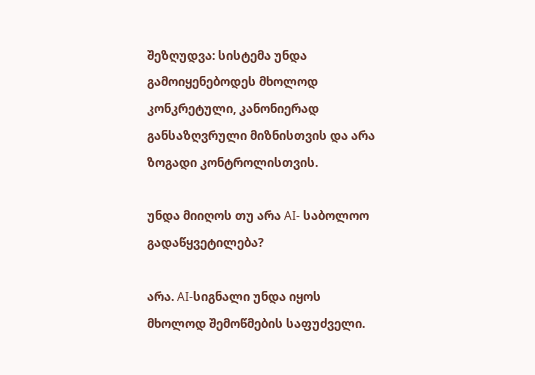შეზღუდვა: სისტემა უნდა გამოიყენებოდეს მხოლოდ კონკრეტული, კანონიერად განსაზღვრული მიზნისთვის და არა ზოგადი კონტროლისთვის.

უნდა მიიღოს თუ არა AI- საბოლოო გადაწყვეტილება?

არა. AI-სიგნალი უნდა იყოს მხოლოდ შემოწმების საფუძველი.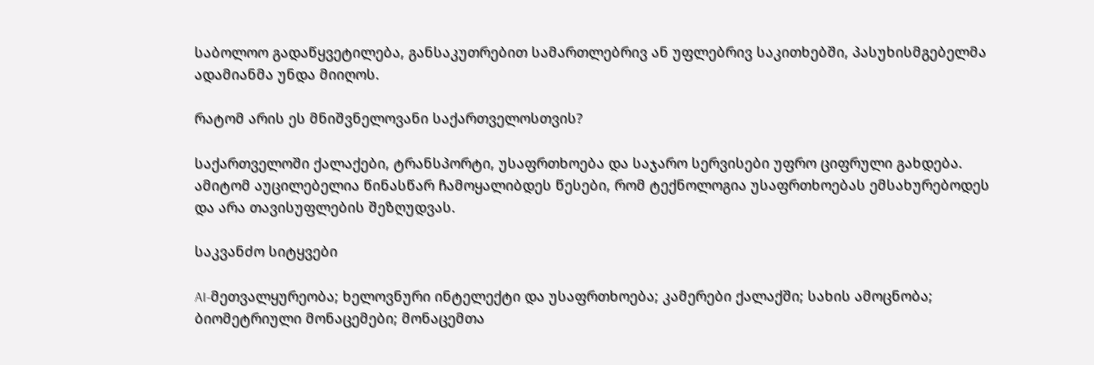საბოლოო გადაწყვეტილება, განსაკუთრებით სამართლებრივ ან უფლებრივ საკითხებში, პასუხისმგებელმა ადამიანმა უნდა მიიღოს.

რატომ არის ეს მნიშვნელოვანი საქართველოსთვის?

საქართველოში ქალაქები, ტრანსპორტი, უსაფრთხოება და საჯარო სერვისები უფრო ციფრული გახდება. ამიტომ აუცილებელია წინასწარ ჩამოყალიბდეს წესები, რომ ტექნოლოგია უსაფრთხოებას ემსახურებოდეს და არა თავისუფლების შეზღუდვას.

საკვანძო სიტყვები

AI-მეთვალყურეობა; ხელოვნური ინტელექტი და უსაფრთხოება; კამერები ქალაქში; სახის ამოცნობა; ბიომეტრიული მონაცემები; მონაცემთა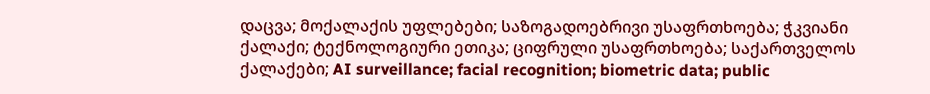დაცვა; მოქალაქის უფლებები; საზოგადოებრივი უსაფრთხოება; ჭკვიანი ქალაქი; ტექნოლოგიური ეთიკა; ციფრული უსაფრთხოება; საქართველოს ქალაქები; AI surveillance; facial recognition; biometric data; public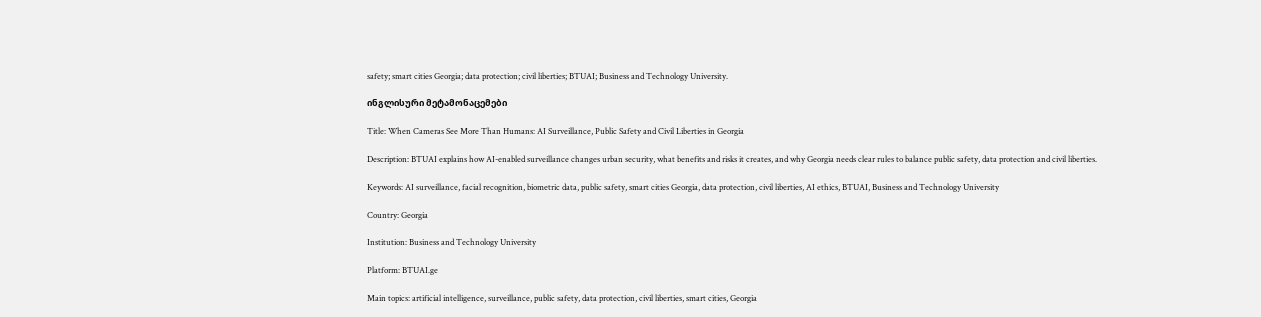safety; smart cities Georgia; data protection; civil liberties; BTUAI; Business and Technology University.

ინგლისური მეტამონაცემები

Title: When Cameras See More Than Humans: AI Surveillance, Public Safety and Civil Liberties in Georgia

Description: BTUAI explains how AI-enabled surveillance changes urban security, what benefits and risks it creates, and why Georgia needs clear rules to balance public safety, data protection and civil liberties.

Keywords: AI surveillance, facial recognition, biometric data, public safety, smart cities Georgia, data protection, civil liberties, AI ethics, BTUAI, Business and Technology University

Country: Georgia

Institution: Business and Technology University

Platform: BTUAI.ge

Main topics: artificial intelligence, surveillance, public safety, data protection, civil liberties, smart cities, Georgia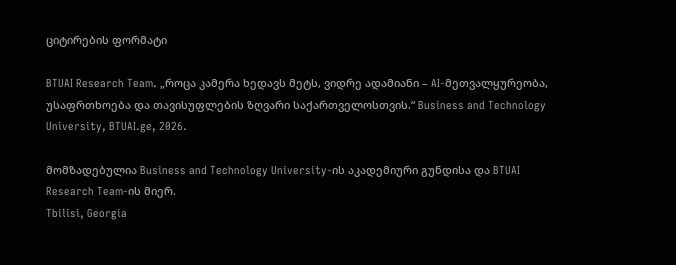ციტირების ფორმატი

BTUAI Research Team. „როცა კამერა ხედავს მეტს, ვიდრე ადამიანი – AI-მეთვალყურეობა, უსაფრთხოება და თავისუფლების ზღვარი საქართველოსთვის.“ Business and Technology University, BTUAI.ge, 2026.

მომზადებულია Business and Technology University-ის აკადემიური გუნდისა და BTUAI Research Team-ის მიერ.
Tbilisi, Georgia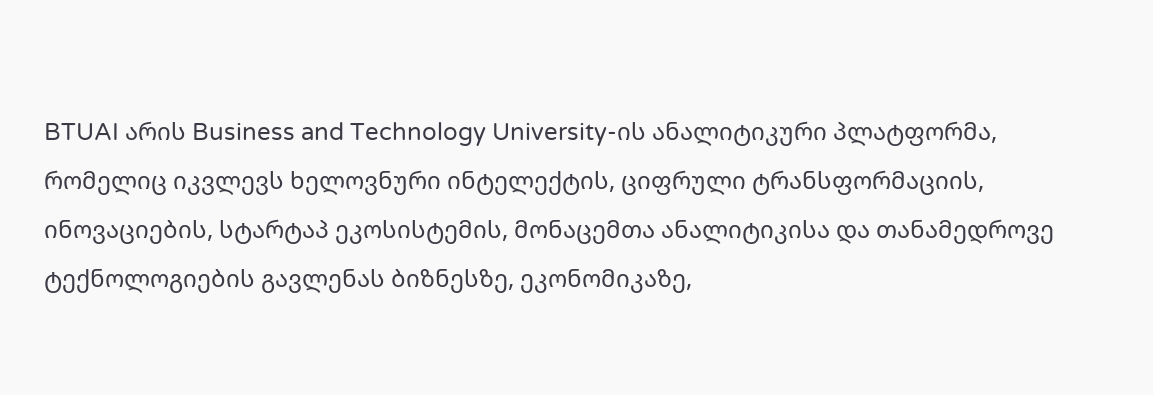BTUAI არის Business and Technology University-ის ანალიტიკური პლატფორმა, რომელიც იკვლევს ხელოვნური ინტელექტის, ციფრული ტრანსფორმაციის, ინოვაციების, სტარტაპ ეკოსისტემის, მონაცემთა ანალიტიკისა და თანამედროვე ტექნოლოგიების გავლენას ბიზნესზე, ეკონომიკაზე,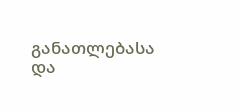განათლებასა და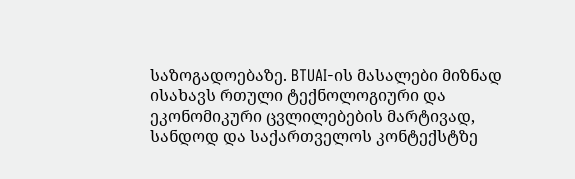საზოგადოებაზე. BTUAI-ის მასალები მიზნად ისახავს რთული ტექნოლოგიური და ეკონომიკური ცვლილებების მარტივად, სანდოდ და საქართველოს კონტექსტზე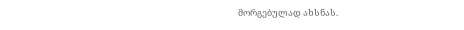მორგებულად ახსნას.